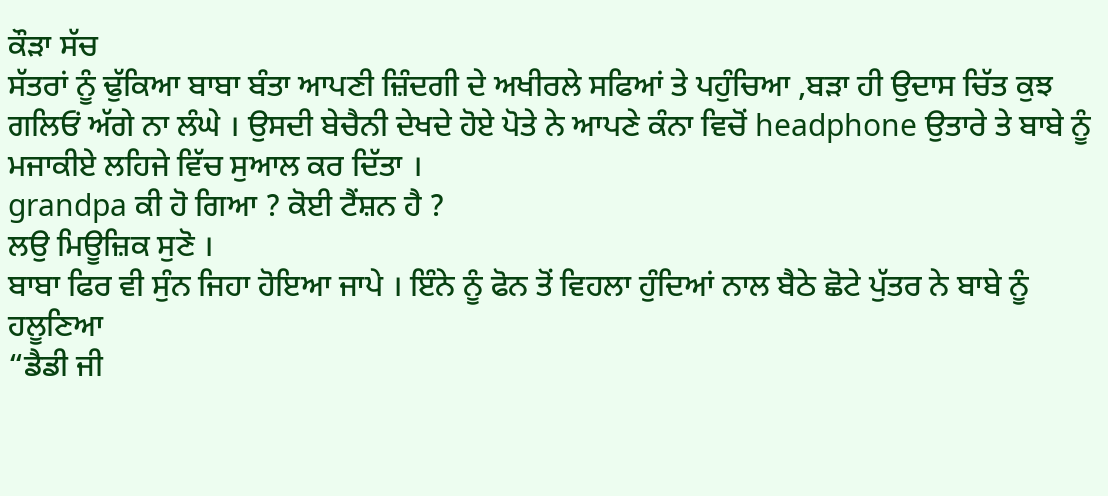ਕੌੜਾ ਸੱਚ
ਸੱਤਰਾਂ ਨੂੰ ਢੁੱਕਿਆ ਬਾਬਾ ਬੰਤਾ ਆਪਣੀ ਜ਼ਿੰਦਗੀ ਦੇ ਅਖੀਰਲੇ ਸਫਿਆਂ ਤੇ ਪਹੁੰਚਿਆ ,ਬੜਾ ਹੀ ਉਦਾਸ ਚਿੱਤ ਕੁਝ ਗਲਿਓਂ ਅੱਗੇ ਨਾ ਲੰਘੇ । ਉਸਦੀ ਬੇਚੈਨੀ ਦੇਖਦੇ ਹੋਏ ਪੋਤੇ ਨੇ ਆਪਣੇ ਕੰਨਾ ਵਿਚੋਂ headphone ਉਤਾਰੇ ਤੇ ਬਾਬੇ ਨੂੰ ਮਜਾਕੀਏ ਲਹਿਜੇ ਵਿੱਚ ਸੁਆਲ ਕਰ ਦਿੱਤਾ ।
grandpa ਕੀ ਹੋ ਗਿਆ ? ਕੋਈ ਟੈਂਸ਼ਨ ਹੈ ?
ਲਉ ਮਿਊਜ਼ਿਕ ਸੁਣੋ ।
ਬਾਬਾ ਫਿਰ ਵੀ ਸੁੰਨ ਜਿਹਾ ਹੋਇਆ ਜਾਪੇ । ਇੰਨੇ ਨੂੰ ਫੋਨ ਤੋਂ ਵਿਹਲਾ ਹੁੰਦਿਆਂ ਨਾਲ ਬੈਠੇ ਛੋਟੇ ਪੁੱਤਰ ਨੇ ਬਾਬੇ ਨੂੰ ਹਲੂਣਿਆ
“ਡੈਡੀ ਜੀ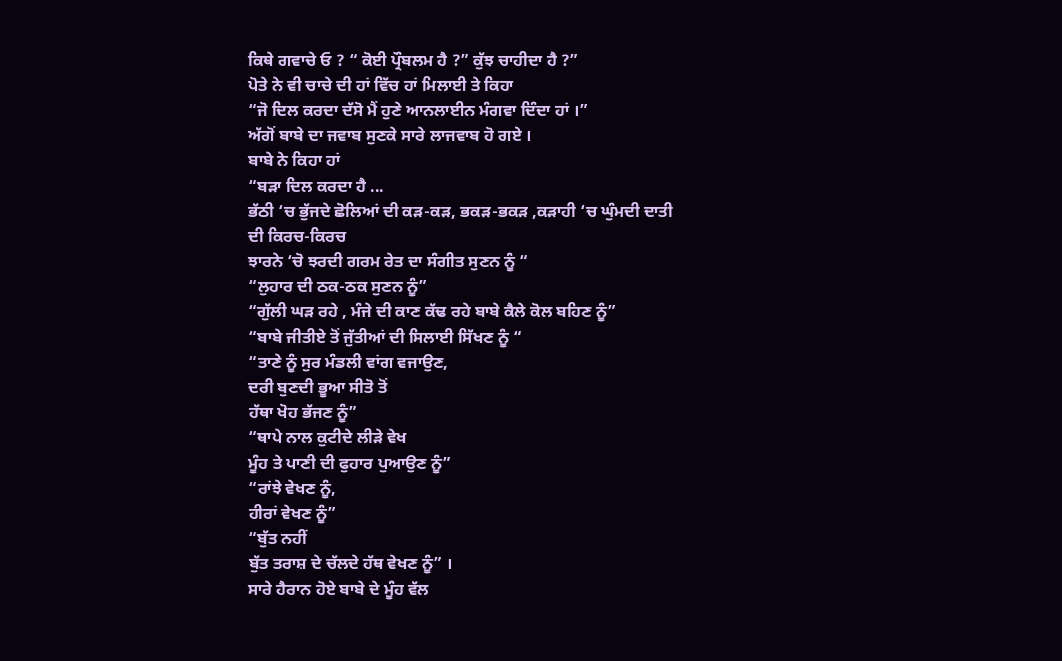ਕਿਥੇ ਗਵਾਚੇ ਓ ? “ ਕੋਈ ਪ੍ਰੌਬਲਮ ਹੈ ?” ਕੁੱਝ ਚਾਹੀਦਾ ਹੈ ?”
ਪੋਤੇ ਨੇ ਵੀ ਚਾਚੇ ਦੀ ਹਾਂ ਵਿੱਚ ਹਾਂ ਮਿਲਾਈ ਤੇ ਕਿਹਾ
“ਜੋ ਦਿਲ ਕਰਦਾ ਦੱਸੋ ਮੈਂ ਹੁਣੇ ਆਨਲਾਈਨ ਮੰਗਵਾ ਦਿੰਦਾ ਹਾਂ ।”
ਅੱਗੋਂ ਬਾਬੇ ਦਾ ਜਵਾਬ ਸੁਣਕੇ ਸਾਰੇ ਲਾਜਵਾਬ ਹੋ ਗਏ ।
ਬਾਬੇ ਨੇ ਕਿਹਾ ਹਾਂ
“ਬੜਾ ਦਿਲ ਕਰਦਾ ਹੈ ...
ਭੱਠੀ ‘ਚ ਭੁੱਜਦੇ ਛੋਲਿਆਂ ਦੀ ਕੜ-ਕੜ, ਭਕੜ-ਭਕੜ ,ਕੜਾਹੀ ‘ਚ ਘੁੰਮਦੀ ਦਾਤੀ ਦੀ ਕਿਰਚ-ਕਿਰਚ
ਝਾਰਨੇ ‘ਚੋ ਝਰਦੀ ਗਰਮ ਰੇਤ ਦਾ ਸੰਗੀਤ ਸੁਣਨ ਨੂੰ “
“ਲੁਹਾਰ ਦੀ ਠਕ-ਠਕ ਸੁਣਨ ਨੂੰ”
“ਗੁੱਲੀ ਘੜ ਰਹੇ , ਮੰਜੇ ਦੀ ਕਾਣ ਕੱਢ ਰਹੇ ਬਾਬੇ ਕੈਲੇ ਕੋਲ ਬਹਿਣ ਨੂੰ”
“ਬਾਬੇ ਜੀਤੀਏ ਤੋਂ ਜੁੱਤੀਆਂ ਦੀ ਸਿਲਾਈ ਸਿੱਖਣ ਨੂੰ “
“ਤਾਣੇ ਨੂੰ ਸੁਰ ਮੰਡਲੀ ਵਾਂਗ ਵਜਾਉਣ,
ਦਰੀ ਬੁਣਦੀ ਭੂਆ ਸੀਤੋ ਤੋਂ
ਹੱਥਾ ਖੋਹ ਭੱਜਣ ਨੂੰ”
“ਥਾਪੇ ਨਾਲ ਕੁਟੀਦੇ ਲੀੜੇ ਵੇਖ
ਮੂੰਹ ਤੇ ਪਾਣੀ ਦੀ ਫੁਹਾਰ ਪੁਆਉਣ ਨੂੰ”
“ਰਾਂਝੇ ਵੇਖਣ ਨੂੰ,
ਹੀਰਾਂ ਵੇਖਣ ਨੂੰ”
“ਬੁੱਤ ਨਹੀਂ
ਬੁੱਤ ਤਰਾਸ਼ ਦੇ ਚੱਲਦੇ ਹੱਥ ਵੇਖਣ ਨੂੰ” ।
ਸਾਰੇ ਹੈਰਾਨ ਹੋਏ ਬਾਬੇ ਦੇ ਮੂੰਹ ਵੱਲ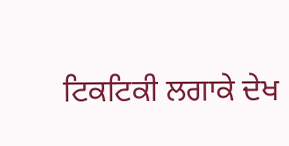ਟਿਕਟਿਕੀ ਲਗਾਕੇ ਦੇਖ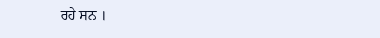ਰਹੇ ਸਨ ।